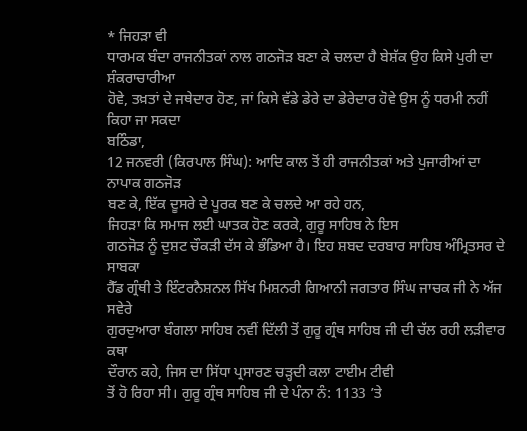* ਜਿਹੜਾ ਵੀ
ਧਾਰਮਕ ਬੰਦਾ ਰਾਜਨੀਤਕਾਂ ਨਾਲ ਗਠਜੋੜ ਬਣਾ ਕੇ ਚਲਦਾ ਹੈ ਬੇਸ਼ੱਕ ਉਹ ਕਿਸੇ ਪੁਰੀ ਦਾ ਸ਼ੰਕਰਾਚਾਰੀਆ
ਹੋਵੇ, ਤਖ਼ਤਾਂ ਦੇ ਜਥੇਦਾਰ ਹੋਣ, ਜਾਂ ਕਿਸੇ ਵੱਡੇ ਡੇਰੇ ਦਾ ਡੇਰੇਦਾਰ ਹੋਵੇ ਉਸ ਨੂੰ ਧਰਮੀ ਨਹੀਂ
ਕਿਹਾ ਜਾ ਸਕਦਾ
ਬਠਿੰਡਾ,
12 ਜਨਵਰੀ (ਕਿਰਪਾਲ ਸਿੰਘ): ਆਦਿ ਕਾਲ ਤੋਂ ਹੀ ਰਾਜਨੀਤਕਾਂ ਅਤੇ ਪੁਜਾਰੀਆਂ ਦਾ ਨਾਪਾਕ ਗਠਜੋੜ
ਬਣ ਕੇ, ਇੱਕ ਦੂਸਰੇ ਦੇ ਪੂਰਕ ਬਣ ਕੇ ਚਲਦੇ ਆ ਰਹੇ ਹਨ,
ਜਿਹੜਾ ਕਿ ਸਮਾਜ ਲਈ ਘਾਤਕ ਹੋਣ ਕਰਕੇ, ਗੁਰੂ ਸਾਹਿਬ ਨੇ ਇਸ
ਗਠਜੋੜ ਨੂੰ ਦੁਸ਼ਟ ਚੌਕੜੀ ਦੱਸ ਕੇ ਭੰਡਿਆ ਹੈ। ਇਹ ਸ਼ਬਦ ਦਰਬਾਰ ਸਾਹਿਬ ਅੰਮ੍ਰਿਤਸਰ ਦੇ ਸਾਬਕਾ
ਹੈੱਡ ਗ੍ਰੰਥੀ ਤੇ ਇੰਟਰਨੈਸ਼ਨਲ ਸਿੱਖ ਮਿਸ਼ਨਰੀ ਗਿਆਨੀ ਜਗਤਾਰ ਸਿੰਘ ਜਾਚਕ ਜੀ ਨੇ ਅੱਜ ਸਵੇਰੇ
ਗੁਰਦੁਆਰਾ ਬੰਗਲਾ ਸਾਹਿਬ ਨਵੀਂ ਦਿੱਲੀ ਤੋਂ ਗੁਰੂ ਗ੍ਰੰਥ ਸਾਹਿਬ ਜੀ ਦੀ ਚੱਲ ਰਹੀ ਲੜੀਵਾਰ ਕਥਾ
ਦੌਰਾਨ ਕਹੇ, ਜਿਸ ਦਾ ਸਿੱਧਾ ਪ੍ਰਸਾਰਣ ਚੜ੍ਹਦੀ ਕਲਾ ਟਾਈਮ ਟੀਵੀ
ਤੋਂ ਹੋ ਰਿਹਾ ਸੀ। ਗੁਰੂ ਗ੍ਰੰਥ ਸਾਹਿਬ ਜੀ ਦੇ ਪੰਨਾ ਨੰ: 1133 ’ਤੇ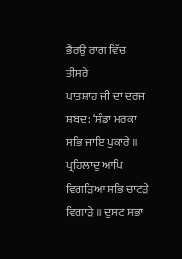ਭੈਰਉ ਰਾਗ ਵਿੱਚ ਤੀਸਰੇ
ਪਾਤਸ਼ਾਹ ਜੀ ਦਾ ਦਰਜ ਸ਼ਬਦ: ‘ਸੰਡਾ ਮਰਕਾ ਸਭਿ ਜਾਇ ਪੁਕਾਰੇ ॥
ਪ੍ਰਹਿਲਾਦੁ ਆਪਿ ਵਿਗੜਿਆ ਸਭਿ ਚਾਟੜੇ ਵਿਗਾੜੇ ॥ ਦੁਸਟ ਸਭਾ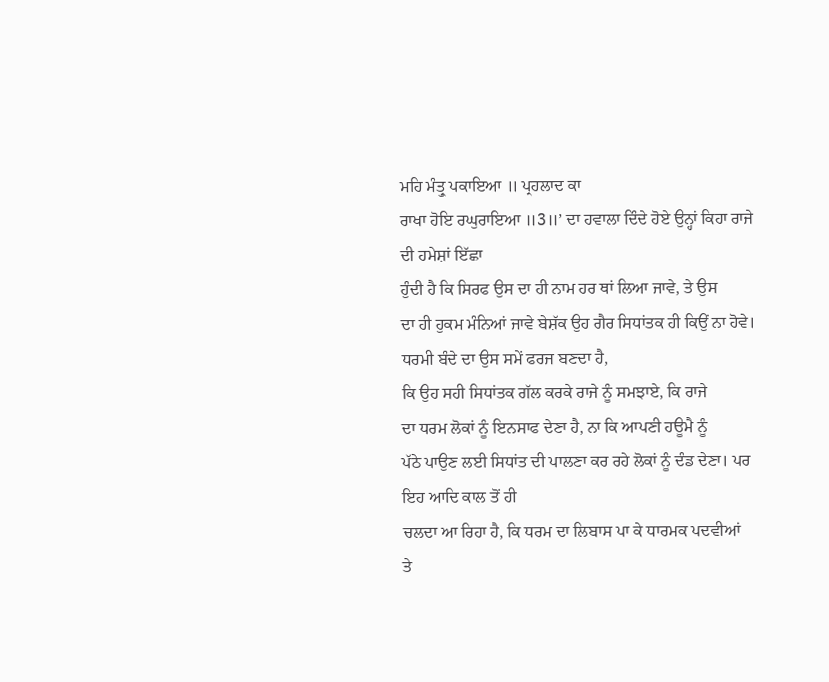ਮਹਿ ਮੰਤ੍ਰੁ ਪਕਾਇਆ ॥ ਪ੍ਰਹਲਾਦ ਕਾ
ਰਾਖਾ ਹੋਇ ਰਘੁਰਾਇਆ ॥3॥’ ਦਾ ਹਵਾਲਾ ਦਿੰਦੇ ਹੋਏ ਉਨ੍ਹਾਂ ਕਿਹਾ ਰਾਜੇ ਦੀ ਹਮੇਸ਼ਾਂ ਇੱਛਾ
ਹੁੰਦੀ ਹੈ ਕਿ ਸਿਰਫ ਉਸ ਦਾ ਹੀ ਨਾਮ ਹਰ ਥਾਂ ਲਿਆ ਜਾਵੇ, ਤੇ ਉਸ
ਦਾ ਹੀ ਹੁਕਮ ਮੰਨਿਆਂ ਜਾਵੇ ਬੇਸ਼ੱਕ ਉਹ ਗੈਰ ਸਿਧਾਂਤਕ ਹੀ ਕਿਉਂ ਨਾ ਹੋਵੇ।
ਧਰਮੀ ਬੰਦੇ ਦਾ ਉਸ ਸਮੇਂ ਫਰਜ ਬਣਦਾ ਹੈ,
ਕਿ ਉਹ ਸਹੀ ਸਿਧਾਂਤਕ ਗੱਲ ਕਰਕੇ ਰਾਜੇ ਨੂੰ ਸਮਝਾਏ, ਕਿ ਰਾਜੇ
ਦਾ ਧਰਮ ਲੋਕਾਂ ਨੂੰ ਇਨਸਾਫ ਦੇਣਾ ਹੈ, ਨਾ ਕਿ ਆਪਣੀ ਹਊਮੈ ਨੂੰ
ਪੱਠੇ ਪਾਉਣ ਲਈ ਸਿਧਾਂਤ ਦੀ ਪਾਲਣਾ ਕਰ ਰਹੇ ਲੋਕਾਂ ਨੂੰ ਦੰਡ ਦੇਣਾ। ਪਰ ਇਹ ਆਦਿ ਕਾਲ ਤੋਂ ਹੀ
ਚਲਦਾ ਆ ਰਿਹਾ ਹੈ, ਕਿ ਧਰਮ ਦਾ ਲਿਬਾਸ ਪਾ ਕੇ ਧਾਰਮਕ ਪਦਵੀਆਂ
ਤੇ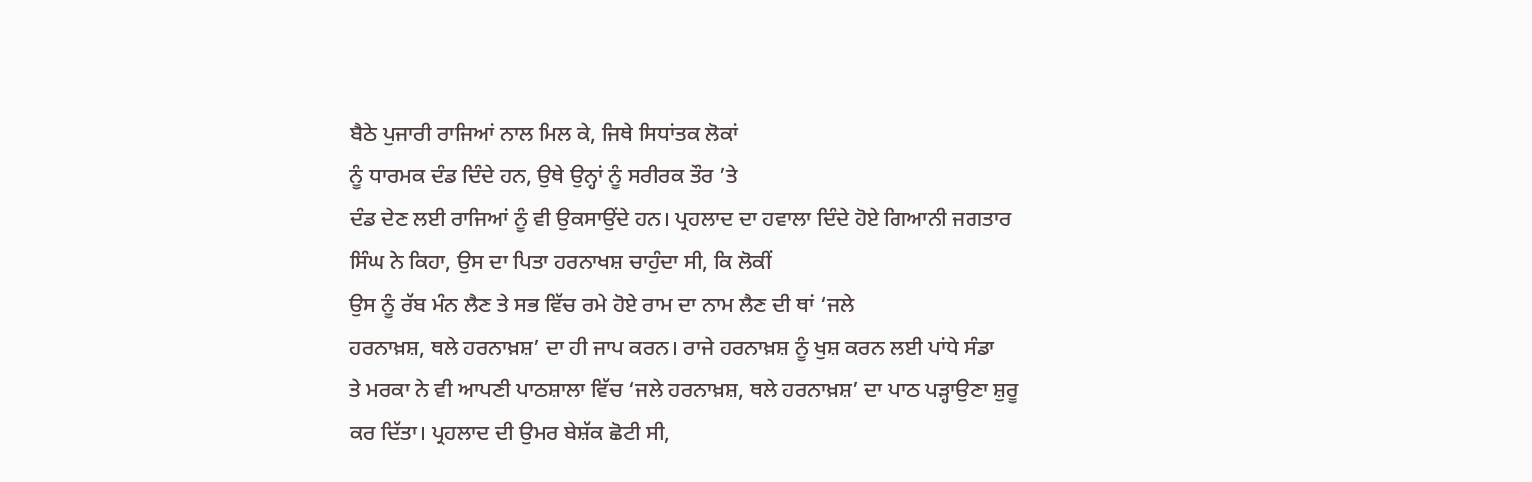ਬੈਠੇ ਪੁਜਾਰੀ ਰਾਜਿਆਂ ਨਾਲ ਮਿਲ ਕੇ, ਜਿਥੇ ਸਿਧਾਂਤਕ ਲੋਕਾਂ
ਨੂੰ ਧਾਰਮਕ ਦੰਡ ਦਿੰਦੇ ਹਨ, ਉਥੇ ਉਨ੍ਹਾਂ ਨੂੰ ਸਰੀਰਕ ਤੌਰ ’ਤੇ
ਦੰਡ ਦੇਣ ਲਈ ਰਾਜਿਆਂ ਨੂੰ ਵੀ ਉਕਸਾਉਂਦੇ ਹਨ। ਪ੍ਰਹਲਾਦ ਦਾ ਹਵਾਲਾ ਦਿੰਦੇ ਹੋਏ ਗਿਆਨੀ ਜਗਤਾਰ
ਸਿੰਘ ਨੇ ਕਿਹਾ, ਉਸ ਦਾ ਪਿਤਾ ਹਰਨਾਖਸ਼ ਚਾਹੁੰਦਾ ਸੀ, ਕਿ ਲੋਕੀਂ
ਉਸ ਨੂੰ ਰੱਬ ਮੰਨ ਲੈਣ ਤੇ ਸਭ ਵਿੱਚ ਰਮੇ ਹੋਏ ਰਾਮ ਦਾ ਨਾਮ ਲੈਣ ਦੀ ਥਾਂ ‘ਜਲੇ
ਹਰਨਾਖ਼ਸ਼, ਥਲੇ ਹਰਨਾਖ਼ਸ਼’ ਦਾ ਹੀ ਜਾਪ ਕਰਨ। ਰਾਜੇ ਹਰਨਾਖ਼ਸ਼ ਨੂੰ ਖੁਸ਼ ਕਰਨ ਲਈ ਪਾਂਧੇ ਸੰਡਾ
ਤੇ ਮਰਕਾ ਨੇ ਵੀ ਆਪਣੀ ਪਾਠਸ਼ਾਲਾ ਵਿੱਚ ‘ਜਲੇ ਹਰਨਾਖ਼ਸ਼, ਥਲੇ ਹਰਨਾਖ਼ਸ਼’ ਦਾ ਪਾਠ ਪੜ੍ਹਾਉਣਾ ਸ਼ੁਰੂ
ਕਰ ਦਿੱਤਾ। ਪ੍ਰਹਲਾਦ ਦੀ ਉਮਰ ਬੇਸ਼ੱਕ ਛੋਟੀ ਸੀ,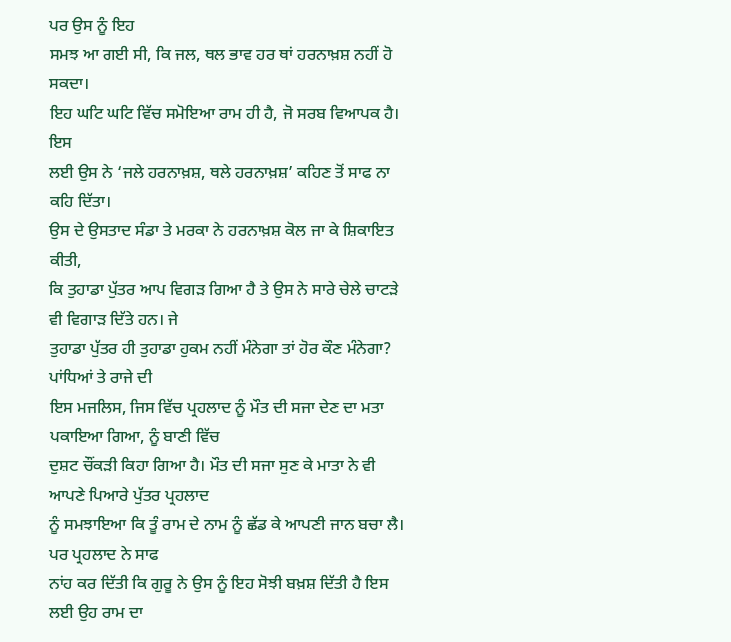ਪਰ ਉਸ ਨੂੰ ਇਹ
ਸਮਝ ਆ ਗਈ ਸੀ, ਕਿ ਜਲ, ਥਲ ਭਾਵ ਹਰ ਥਾਂ ਹਰਨਾਖ਼ਸ਼ ਨਹੀਂ ਹੋ ਸਕਦਾ।
ਇਹ ਘਟਿ ਘਟਿ ਵਿੱਚ ਸਮੋਇਆ ਰਾਮ ਹੀ ਹੈ, ਜੋ ਸਰਬ ਵਿਆਪਕ ਹੈ। ਇਸ
ਲਈ ਉਸ ਨੇ ‘ਜਲੇ ਹਰਨਾਖ਼ਸ਼, ਥਲੇ ਹਰਨਾਖ਼ਸ਼’ ਕਹਿਣ ਤੋਂ ਸਾਫ ਨਾ ਕਹਿ ਦਿੱਤਾ।
ਉਸ ਦੇ ਉਸਤਾਦ ਸੰਡਾ ਤੇ ਮਰਕਾ ਨੇ ਹਰਨਾਖ਼ਸ਼ ਕੋਲ ਜਾ ਕੇ ਸ਼ਿਕਾਇਤ ਕੀਤੀ,
ਕਿ ਤੁਹਾਡਾ ਪੁੱਤਰ ਆਪ ਵਿਗੜ ਗਿਆ ਹੈ ਤੇ ਉਸ ਨੇ ਸਾਰੇ ਚੇਲੇ ਚਾਟੜੇ ਵੀ ਵਿਗਾੜ ਦਿੱਤੇ ਹਨ। ਜੇ
ਤੁਹਾਡਾ ਪੁੱਤਰ ਹੀ ਤੁਹਾਡਾ ਹੁਕਮ ਨਹੀਂ ਮੰਨੇਗਾ ਤਾਂ ਹੋਰ ਕੌਣ ਮੰਨੇਗਾ? ਪਾਂਧਿਆਂ ਤੇ ਰਾਜੇ ਦੀ
ਇਸ ਮਜਲਿਸ, ਜਿਸ ਵਿੱਚ ਪ੍ਰਹਲਾਦ ਨੂੰ ਮੌਤ ਦੀ ਸਜਾ ਦੇਣ ਦਾ ਮਤਾ ਪਕਾਇਆ ਗਿਆ, ਨੂੰ ਬਾਣੀ ਵਿੱਚ
ਦੁਸ਼ਟ ਚੌਂਕੜੀ ਕਿਹਾ ਗਿਆ ਹੈ। ਮੌਤ ਦੀ ਸਜਾ ਸੁਣ ਕੇ ਮਾਤਾ ਨੇ ਵੀ ਆਪਣੇ ਪਿਆਰੇ ਪੁੱਤਰ ਪ੍ਰਹਲਾਦ
ਨੂੰ ਸਮਝਾਇਆ ਕਿ ਤੂੰ ਰਾਮ ਦੇ ਨਾਮ ਨੂੰ ਛੱਡ ਕੇ ਆਪਣੀ ਜਾਨ ਬਚਾ ਲੈ। ਪਰ ਪ੍ਰਹਲਾਦ ਨੇ ਸਾਫ
ਨਾਂਹ ਕਰ ਦਿੱਤੀ ਕਿ ਗੁਰੂ ਨੇ ਉਸ ਨੂੰ ਇਹ ਸੋਝੀ ਬਖ਼ਸ਼ ਦਿੱਤੀ ਹੈ ਇਸ ਲਈ ਉਹ ਰਾਮ ਦਾ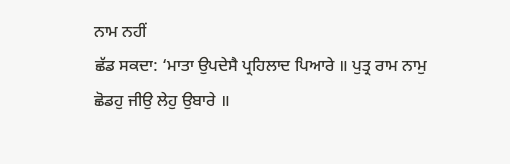ਨਾਮ ਨਹੀਂ
ਛੱਡ ਸਕਦਾ: ‘ਮਾਤਾ ਉਪਦੇਸੈ ਪ੍ਰਹਿਲਾਦ ਪਿਆਰੇ ॥ ਪੁਤ੍ਰ ਰਾਮ ਨਾਮੁ
ਛੋਡਹੁ ਜੀਉ ਲੇਹੁ ਉਬਾਰੇ ॥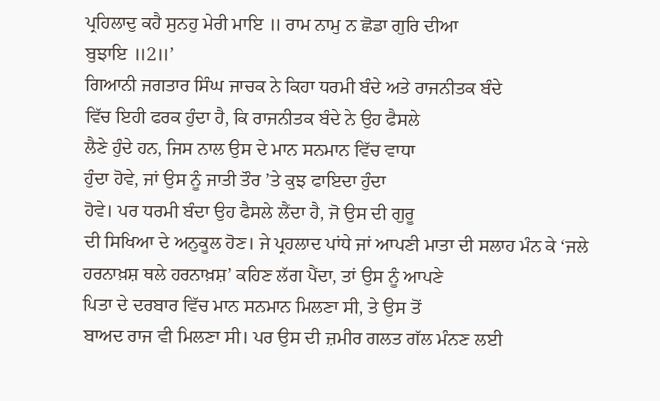ਪ੍ਰਹਿਲਾਦੁ ਕਹੈ ਸੁਨਹੁ ਮੇਰੀ ਮਾਇ ॥ ਰਾਮ ਨਾਮੁ ਨ ਛੋਡਾ ਗੁਰਿ ਦੀਆ
ਬੁਝਾਇ ॥2॥’
ਗਿਆਨੀ ਜਗਤਾਰ ਸਿੰਘ ਜਾਚਕ ਨੇ ਕਿਹਾ ਧਰਮੀ ਬੰਦੇ ਅਤੇ ਰਾਜਨੀਤਕ ਬੰਦੇ
ਵਿੱਚ ਇਹੀ ਫਰਕ ਹੁੰਦਾ ਹੈ, ਕਿ ਰਾਜਨੀਤਕ ਬੰਦੇ ਨੇ ਉਹ ਫੈਸਲੇ
ਲੈਣੇ ਹੁੰਦੇ ਹਨ, ਜਿਸ ਨਾਲ ਉਸ ਦੇ ਮਾਨ ਸਨਮਾਨ ਵਿੱਚ ਵਾਧਾ
ਹੁੰਦਾ ਹੋਵੇ, ਜਾਂ ਉਸ ਨੂੰ ਜਾਤੀ ਤੌਰ ’ਤੇ ਕੁਝ ਫਾਇਦਾ ਹੁੰਦਾ
ਹੋਵੇ। ਪਰ ਧਰਮੀ ਬੰਦਾ ਉਹ ਫੈਸਲੇ ਲੈਂਦਾ ਹੈ, ਜੋ ਉਸ ਦੀ ਗੁਰੂ
ਦੀ ਸਿਖਿਆ ਦੇ ਅਨੁਕੂਲ ਹੋਣ। ਜੇ ਪ੍ਰਹਲਾਦ ਪਾਂਧੇ ਜਾਂ ਆਪਣੀ ਮਾਤਾ ਦੀ ਸਲਾਹ ਮੰਨ ਕੇ ‘ਜਲੇ
ਹਰਨਾਖ਼ਸ਼ ਥਲੇ ਹਰਨਾਖ਼ਸ਼’ ਕਹਿਣ ਲੱਗ ਪੈਂਦਾ, ਤਾਂ ਉਸ ਨੂੰ ਆਪਣੇ
ਪਿਤਾ ਦੇ ਦਰਬਾਰ ਵਿੱਚ ਮਾਨ ਸਨਮਾਨ ਮਿਲਣਾ ਸੀ, ਤੇ ਉਸ ਤੋਂ
ਬਾਅਦ ਰਾਜ ਵੀ ਮਿਲਣਾ ਸੀ। ਪਰ ਉਸ ਦੀ ਜ਼ਮੀਰ ਗਲਤ ਗੱਲ ਮੰਨਣ ਲਈ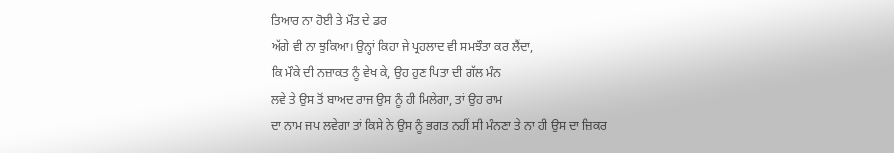ਤਿਆਰ ਨਾ ਹੋਈ ਤੇ ਮੌਤ ਦੇ ਡਰ
ਅੱਗੇ ਵੀ ਨਾ ਝੁਕਿਆ। ਉਨ੍ਹਾਂ ਕਿਹਾ ਜੇ ਪ੍ਰਹਲਾਦ ਵੀ ਸਮਝੌਤਾ ਕਰ ਲੈਂਦਾ,
ਕਿ ਮੌਕੇ ਦੀ ਨਜ਼ਾਕਤ ਨੂੰ ਵੇਖ ਕੇ, ਉਹ ਹੁਣ ਪਿਤਾ ਦੀ ਗੱਲ ਮੰਨ
ਲਵੇ ਤੇ ਉਸ ਤੋਂ ਬਾਅਦ ਰਾਜ ਉਸ ਨੂੰ ਹੀ ਮਿਲੇਗਾ, ਤਾਂ ਉਹ ਰਾਮ
ਦਾ ਨਾਮ ਜਪ ਲਵੇਗਾ ਤਾਂ ਕਿਸੇ ਨੇ ਉਸ ਨੂੰ ਭਗਤ ਨਹੀਂ ਸੀ ਮੰਨਣਾ ਤੇ ਨਾ ਹੀ ਉਸ ਦਾ ਜ਼ਿਕਰ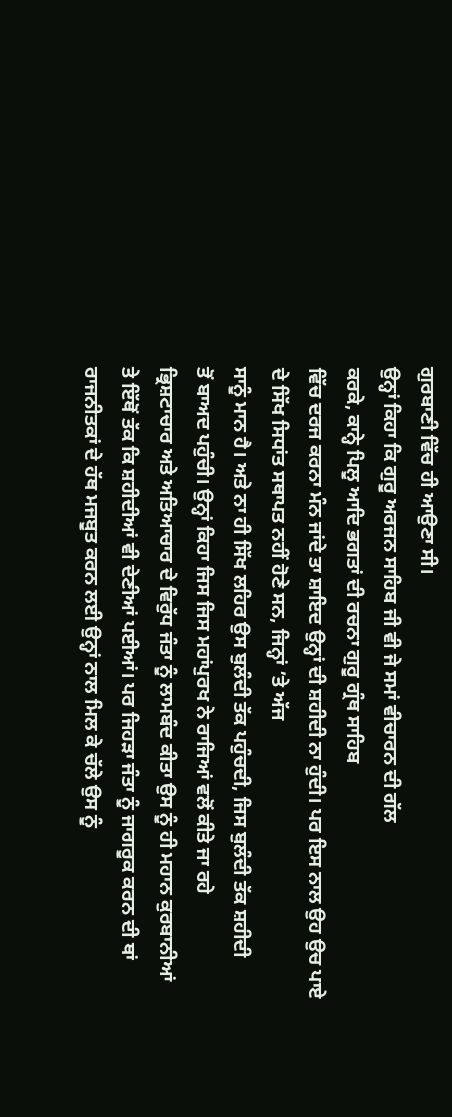ਗੁਰਬਾਣੀ ਵਿੱਚ ਹੀ ਆਉਣਾ ਸੀ।
ਉਨ੍ਹਾਂ ਕਿਹਾ ਕਿ ਗੁਰੂ ਅਰਜਨ ਸਾਹਿਬ ਜੀ ਵੀ ਜੇ ਸਮਾਂ ਵੀਚਾਰਨ ਦੀ ਗੱਲ
ਕਰਕੇ, ਕਾਨ੍ਹੇ ਪਿਲੂ ਆਦਿ ਭਗਤਾਂ ਦੀ ਰਚਨਾ ਗੁਰੂ ਗ੍ਰੰਥ ਸਾਹਿਬ
ਵਿੱਚ ਦਰਜ ਕਰਨਾ ਮੰਨ ਜਾਂਦੇ ਤਾ ਸ਼ਾਇਦ ਉਨ੍ਹਾਂ ਦੀ ਸ਼ਹੀਦੀ ਨਾ ਹੁੰਦੀ। ਪਰ ਇਸ ਨਾਲ ਉਹ ਉਚ ਪਾਏ
ਦੇ ਸਿੱਖ ਸਿਧਾਂਤ ਸਥਾਪਤ ਨਹੀਂ ਹੋਣੇ ਸਨ, ਜਿਨ੍ਹਾਂ ’ਤੇ ਅੱਜ
ਸਾਨੂੰ ਮਾਨ ਹੈ। ਅਤੇ ਨਾ ਹੀ ਸਿੱਖ ਲਹਿਰ ਉਸ ਬੁਲੰਦੀ ਤੱਕ ਪਹੁੰਚਦੀ, ਜਿਸ ਬੁਲੰਦੀ ਤੱਕ ਸ਼ਹੀਦੀ
ਤੋਂ ਬਾਅਦ ਪਹੁੰਚੀ। ਉਨ੍ਹਾਂ ਕਿਹਾ ਜਿਸ ਜਿਸ ਮਹਾਂਪੁਰਖ ਨੇ ਰਾਜਿਆਂ ਵਲੋਂ ਕੀਤੇ ਜਾ ਰਹੇ
ਭ੍ਰਿਸ਼ਟਾਚਾਰ ਅਤੇ ਅਤਿਆਚਾਰ ਦੇ ਵਿਰੁੱਧ ਜੰਤਾ ਨੂੰ ਲਾਮਬੰਦ ਕੀਤਾ ਉਸ ਨੂੰ ਹੀ ਮਹਾਨ ਕੁਰਬਾਨੀਆਂ
ਤੇ ਇੱਥੋਂ ਤੱਕ ਕਿ ਸ਼ਹੀਦੀਆਂ ਵੀ ਦੇਣੀਆਂ ਪਈਆਂ। ਪਰ ਜਿਹੜਾ ਜੰਤਾ ਨੂੰ ਜਾਗਰੂਕ ਕਰਨ ਦੀ ਥਾਂ
ਰਾਜਨੀਤਕਾਂ ਦੇ ਹੱਥ ਮਜਬੂਤ ਕਰਨ ਲਈ ਉਨ੍ਹਾਂ ਨਾਲ ਮਿਲ ਕੇ ਚੱਲੇ ਉਸ ਨੂੰ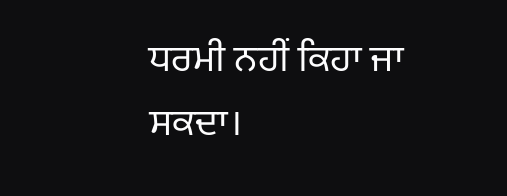ਧਰਮੀ ਨਹੀਂ ਕਿਹਾ ਜਾ
ਸਕਦਾ।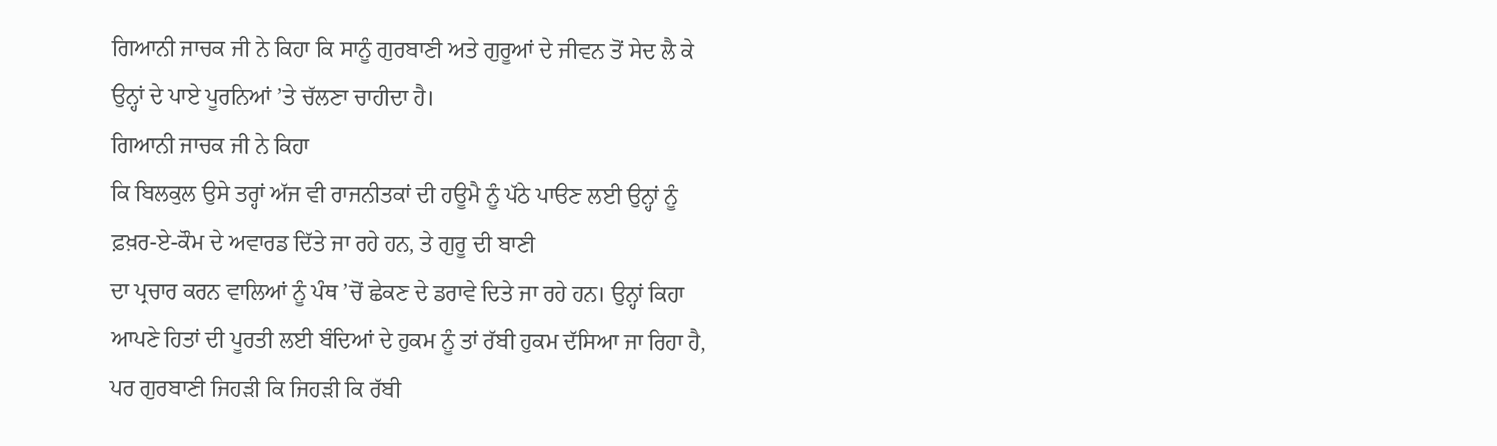ਗਿਆਨੀ ਜਾਚਕ ਜੀ ਨੇ ਕਿਹਾ ਕਿ ਸਾਨੂੰ ਗੁਰਬਾਣੀ ਅਤੇ ਗੁਰੂਆਂ ਦੇ ਜੀਵਨ ਤੋਂ ਸੇਦ ਲੈ ਕੇ
ਉਨ੍ਹਾਂ ਦੇ ਪਾਏ ਪੂਰਨਿਆਂ ’ਤੇ ਚੱਲਣਾ ਚਾਹੀਦਾ ਹੈ।
ਗਿਆਨੀ ਜਾਚਕ ਜੀ ਨੇ ਕਿਹਾ
ਕਿ ਬਿਲਕੁਲ ਉਸੇ ਤਰ੍ਹਾਂ ਅੱਜ ਵੀ ਰਾਜਨੀਤਕਾਂ ਦੀ ਹਊਮੈ ਨੂੰ ਪੱਠੇ ਪਾੳਣ ਲਈ ਉਨ੍ਹਾਂ ਨੂੰ
ਫ਼ਖ਼ਰ-ਏ-ਕੌਮ ਦੇ ਅਵਾਰਡ ਦਿੱਤੇ ਜਾ ਰਹੇ ਹਨ, ਤੇ ਗੁਰੂ ਦੀ ਬਾਣੀ
ਦਾ ਪ੍ਰਚਾਰ ਕਰਨ ਵਾਲਿਆਂ ਨੂੰ ਪੰਥ ’ਚੋਂ ਛੇਕਣ ਦੇ ਡਰਾਵੇ ਦਿਤੇ ਜਾ ਰਹੇ ਹਨ। ਉਨ੍ਹਾਂ ਕਿਹਾ
ਆਪਣੇ ਹਿਤਾਂ ਦੀ ਪੂਰਤੀ ਲਈ ਬੰਦਿਆਂ ਦੇ ਹੁਕਮ ਨੂੰ ਤਾਂ ਰੱਬੀ ਹੁਕਮ ਦੱਸਿਆ ਜਾ ਰਿਹਾ ਹੈ,
ਪਰ ਗੁਰਬਾਣੀ ਜਿਹੜੀ ਕਿ ਜਿਹੜੀ ਕਿ ਰੱਬੀ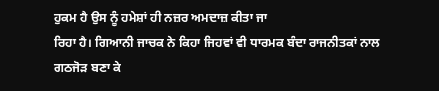ਹੁਕਮ ਹੈ ਉਸ ਨੂੰ ਹਮੇਸ਼ਾਂ ਹੀ ਨਜ਼ਰ ਅਮਦਾਜ਼ ਕੀਤਾ ਜਾ
ਰਿਹਾ ਹੈ। ਗਿਆਨੀ ਜਾਚਕ ਨੇ ਕਿਹਾ ਜਿਹਵਾਂ ਵੀ ਧਾਰਮਕ ਬੰਦਾ ਰਾਜਨੀਤਕਾਂ ਨਾਲ ਗਠਜੋੜ ਬਣਾ ਕੇ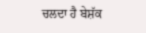ਚਲਦਾ ਹੈ ਬੇਸ਼ੱਕ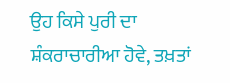ਉਹ ਕਿਸੇ ਪੁਰੀ ਦਾ ਸ਼ੰਕਰਾਚਾਰੀਆ ਹੋਵੇ, ਤਖ਼ਤਾਂ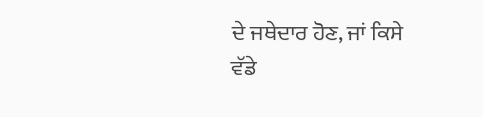ਦੇ ਜਥੇਦਾਰ ਹੋਣ, ਜਾਂ ਕਿਸੇ
ਵੱਡੇ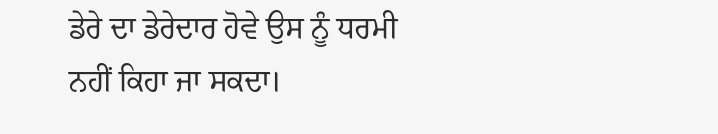ਡੇਰੇ ਦਾ ਡੇਰੇਦਾਰ ਹੋਵੇ ਉਸ ਨੂੰ ਧਰਮੀ ਨਹੀਂ ਕਿਹਾ ਜਾ ਸਕਦਾ।